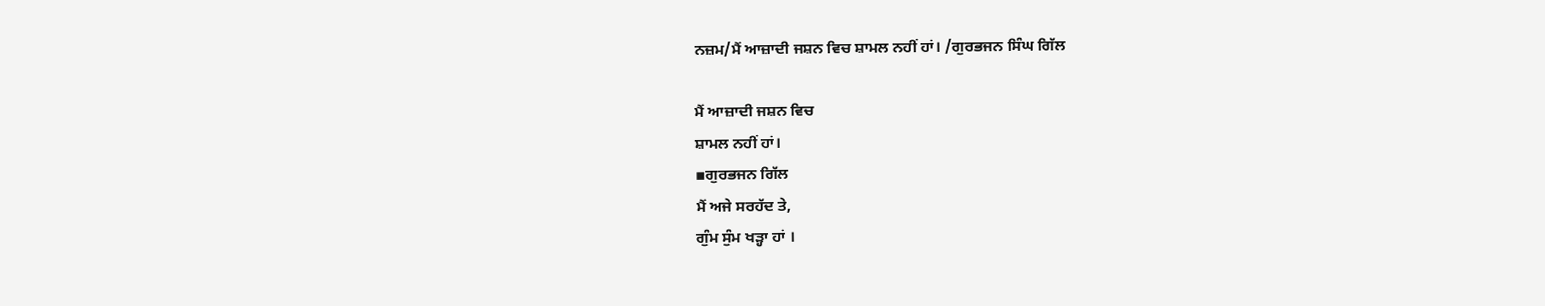ਨਜ਼ਮ/ਮੈਂ ਆਜ਼ਾਦੀ ਜਸ਼ਨ ਵਿਚ ਸ਼ਾਮਲ ਨਹੀਂ ਹਾਂ। /ਗੁਰਭਜਨ ਸਿੰਘ ਗਿੱਲ

ਮੈਂ ਆਜ਼ਾਦੀ ਜਸ਼ਨ ਵਿਚ
ਸ਼ਾਮਲ ਨਹੀਂ ਹਾਂ।
▪ਗੁਰਭਜਨ ਗਿੱਲ
ਮੈਂ ਅਜੇ ਸਰਹੱਦ ਤੇ,
ਗੁੰਮ ਸੁੰਮ ਖੜ੍ਹਾ ਹਾਂ ।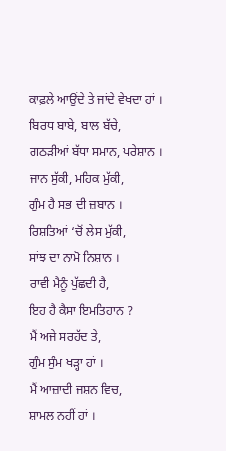ਕਾਫ਼ਲੇ ਆਉਂਦੇ ਤੇ ਜਾਂਦੇ ਵੇਖਦਾ ਹਾਂ ।
ਬਿਰਧ ਬਾਬੇ, ਬਾਲ ਬੱਚੇ,
ਗਠੜੀਆਂ ਬੱਧਾ ਸਮਾਨ, ਪਰੇਸ਼ਾਨ ।
ਜਾਨ ਸੁੱਕੀ, ਮਹਿਕ ਮੁੱਕੀ,
ਗੁੰਮ ਹੈ ਸਭ ਦੀ ਜ਼ਬਾਨ ।
ਰਿਸ਼ਤਿਆਂ ‘ਚੋਂ ਲੇਸ ਮੁੱਕੀ,
ਸਾਂਝ ਦਾ ਨਾਮੋ ਨਿਸ਼ਾਨ ।
ਰਾਵੀ ਮੈਨੂੰ ਪੁੱਛਦੀ ਹੈ,
ਇਹ ਹੈ ਕੈਸਾ ਇਮਤਿਹਾਨ ?
ਮੈਂ ਅਜੇ ਸਰਹੱਦ ਤੇ,
ਗੁੰਮ ਸੁੰਮ ਖੜ੍ਹਾ ਹਾਂ ।
ਮੈਂ ਆਜ਼ਾਦੀ ਜਸ਼ਨ ਵਿਚ,
ਸ਼ਾਮਲ ਨਹੀਂ ਹਾਂ ।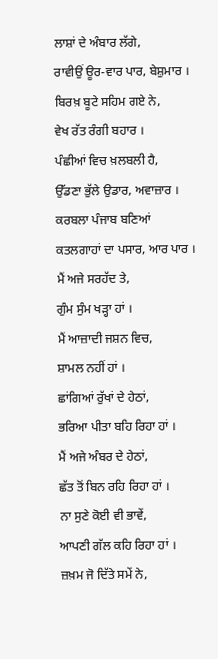ਲਾਸ਼ਾਂ ਦੇ ਅੰਬਾਰ ਲੱਗੇ,
ਰਾਵੀਉਂ ਊਰ-ਵਾਰ ਪਾਰ, ਬੇਸ਼ੁਮਾਰ ।
ਬਿਰਖ਼ ਬੂਟੇ ਸਹਿਮ ਗਏ ਨੇ,
ਵੇਖ ਰੱਤ ਰੰਗੀ ਬਹਾਰ ।
ਪੰਛੀਆਂ ਵਿਚ ਖ਼ਲਬਲੀ ਹੈ,
ਉੱਡਣਾ ਭੁੱਲੇ ਉਡਾਰ, ਅਵਾਜ਼ਾਰ ।
ਕਰਬਲਾ ਪੰਜਾਬ ਬਣਿਆਂ
ਕਤਲਗਾਹਾਂ ਦਾ ਪਸਾਰ, ਆਰ ਪਾਰ ।
ਮੈਂ ਅਜੇ ਸਰਹੱਦ ਤੇ,
ਗੁੰਮ ਸੁੰਮ ਖੜ੍ਹਾ ਹਾਂ ।
ਮੈਂ ਆਜ਼ਾਦੀ ਜਸ਼ਨ ਵਿਚ,
ਸ਼ਾਮਲ ਨਹੀਂ ਹਾਂ ।
ਛਾਂਗਿਆਂ ਰੁੱਖਾਂ ਦੇ ਹੇਠਾਂ,
ਭਰਿਆ ਪੀਤਾ ਬਹਿ ਰਿਹਾ ਹਾਂ ।
ਮੈਂ ਅਜੇ ਅੰਬਰ ਦੇ ਹੇਠਾਂ,
ਛੱਤ ਤੋਂ ਬਿਨ ਰਹਿ ਰਿਹਾ ਹਾਂ ।
ਨਾ ਸੁਣੇ ਕੋਈ ਵੀ ਭਾਵੇਂ,
ਆਪਣੀ ਗੱਲ ਕਹਿ ਰਿਹਾ ਹਾਂ ।
ਜ਼ਖ਼ਮ ਜੋ ਦਿੱਤੇ ਸਮੇਂ ਨੇ,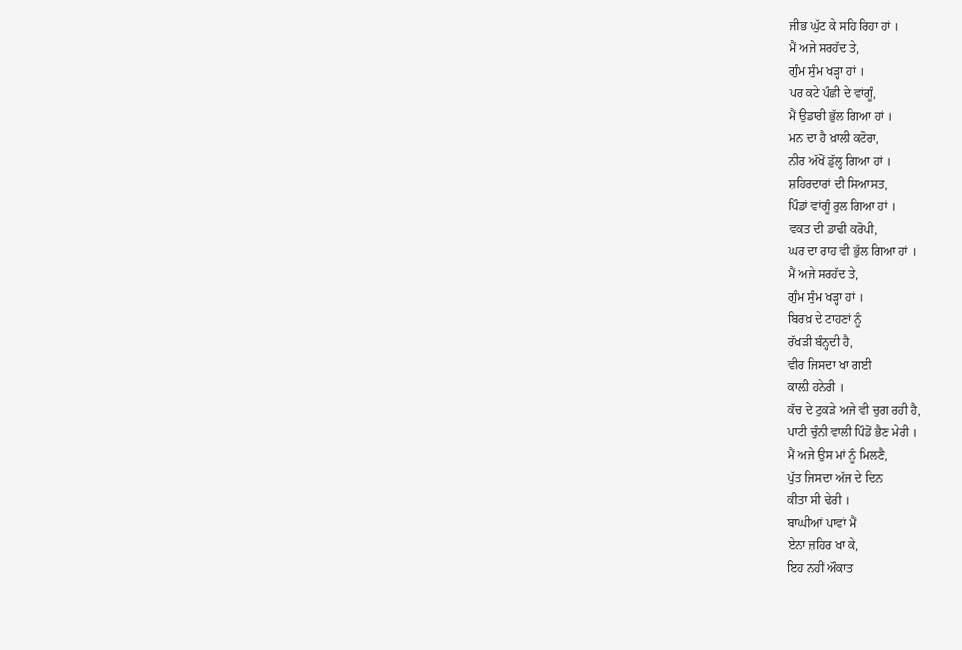ਜੀਭ ਘੁੱਟ ਕੇ ਸਹਿ ਰਿਹਾ ਹਾਂ ।
ਮੈਂ ਅਜੇ ਸਰਹੱਦ ਤੇ,
ਗੁੰਮ ਸੁੰਮ ਖੜ੍ਹਾ ਹਾਂ ।
ਪਰ ਕਟੇ ਪੰਛੀ ਦੇ ਵਾਂਗੂੰ,
ਮੈਂ ਉਡਾਰੀ ਭੁੱਲ ਗਿਆ ਹਾਂ ।
ਮਨ ਦਾ ਹੈ ਖ਼ਾਲੀ ਕਟੋਰਾ,
ਨੀਰ ਅੱਖੋਂ ਡੁੱਲ੍ਹ ਗਿਆ ਹਾਂ ।
ਸ਼ਹਿਰਦਾਰਾਂ ਦੀ ਸਿਆਸਤ,
ਪਿੰਡਾਂ ਵਾਂਗੂੰ ਰੁਲ ਗਿਆ ਹਾਂ ।
ਵਕਤ ਦੀ ਡਾਢੀ ਕਰੋਪੀ,
ਘਰ ਦਾ ਰਾਹ ਵੀ ਭੁੱਲ ਗਿਆ ਹਾਂ ।
ਮੈਂ ਅਜੇ ਸਰਹੱਦ ਤੇ,
ਗੁੰਮ ਸੁੰਮ ਖੜ੍ਹਾ ਹਾਂ ।
ਬਿਰਖ਼ ਦੇ ਟਾਹਣਾਂ ਨੂੰ
ਰੱਖੜੀ ਬੰਨ੍ਹਦੀ ਹੈ,
ਵੀਰ ਜਿਸਦਾ ਖਾ ਗਈ
ਕਾਲ਼ੀ ਹਨੇਰੀ ।
ਕੱਚ ਦੇ ਟੁਕੜੇ ਅਜੇ ਵੀ ਚੁਗ ਰਹੀ ਹੈ,
ਪਾਟੀ ਚੁੰਨੀ ਵਾਲੀ ਪਿੰਡੋਂ ਭੈਣ ਮੇਰੀ ।
ਮੈਂ ਅਜੇ ਉਸ ਮਾਂ ਨੂੰ ਮਿਲਣੈ,
ਪੁੱਤ ਜਿਸਦਾ ਅੱਜ ਦੇ ਦਿਨ
ਕੀਤਾ ਸੀ ਢੇਰੀ ।
ਬਾਘੀਆਂ ਪਾਵਾਂ ਮੈਂ
ਏਨਾ ਜ਼ਹਿਰ ਖਾ ਕੇ,
ਇਹ ਨਹੀਂ ਔਕਾਤ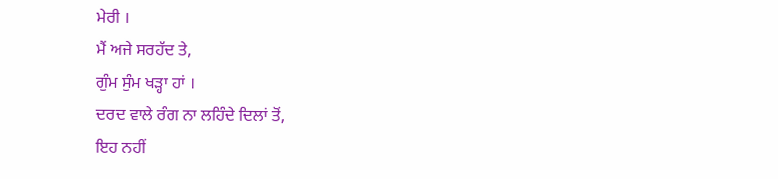ਮੇਰੀ ।
ਮੈਂ ਅਜੇ ਸਰਹੱਦ ਤੇ,
ਗੁੰਮ ਸੁੰਮ ਖੜ੍ਹਾ ਹਾਂ ।
ਦਰਦ ਵਾਲੇ ਰੰਗ ਨਾ ਲਹਿੰਦੇ ਦਿਲਾਂ ਤੋਂ,
ਇਹ ਨਹੀਂ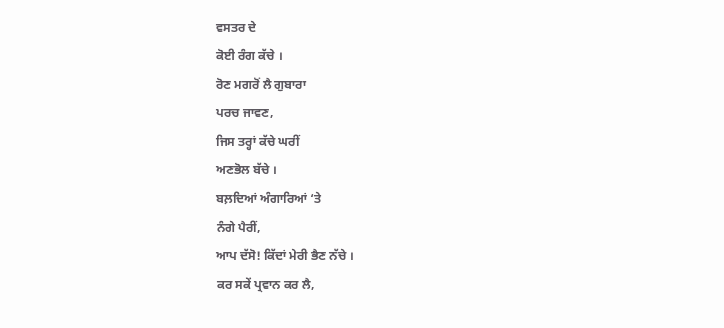ਵਸਤਰ ਦੇ
ਕੋਈ ਰੰਗ ਕੱਚੇ ।
ਰੋਣ ਮਗਰੋਂ ਲੈ ਗੁਬਾਰਾ
ਪਰਚ ਜਾਵਣ,
ਜਿਸ ਤਰ੍ਹਾਂ ਕੱਚੇ ਘਰੀਂ
ਅਣਭੋਲ ਬੱਚੇ ।
ਬਲ਼ਦਿਆਂ ਅੰਗਾਰਿਆਂ ‘ਤੇ
ਨੰਗੇ ਪੈਰੀਂ,
ਆਪ ਦੱਸੋ! ਕਿੱਦਾਂ ਮੇਰੀ ਭੈਣ ਨੱਚੇ ।
ਕਰ ਸਕੇਂ ਪ੍ਰਵਾਨ ਕਰ ਲੈ,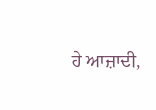ਹੇ ਆਜ਼ਾਦੀ,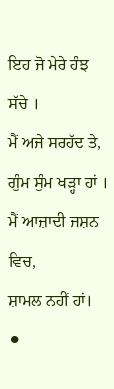ਇਹ ਜੋ ਮੇਰੇ ਹੰਝ ਸੱਚੇ ।
ਮੈਂ ਅਜੇ ਸਰਹੱਦ ਤੇ,
ਗੁੰਮ ਸੁੰਮ ਖੜ੍ਹਾ ਹਾਂ ।
ਮੈਂ ਆਜ਼ਾਦੀ ਜਸ਼ਨ ਵਿਚ,
ਸ਼ਾਮਲ ਨਹੀਂ ਹਾਂ।
⚫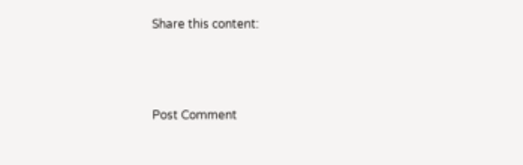Share this content:



Post Comment